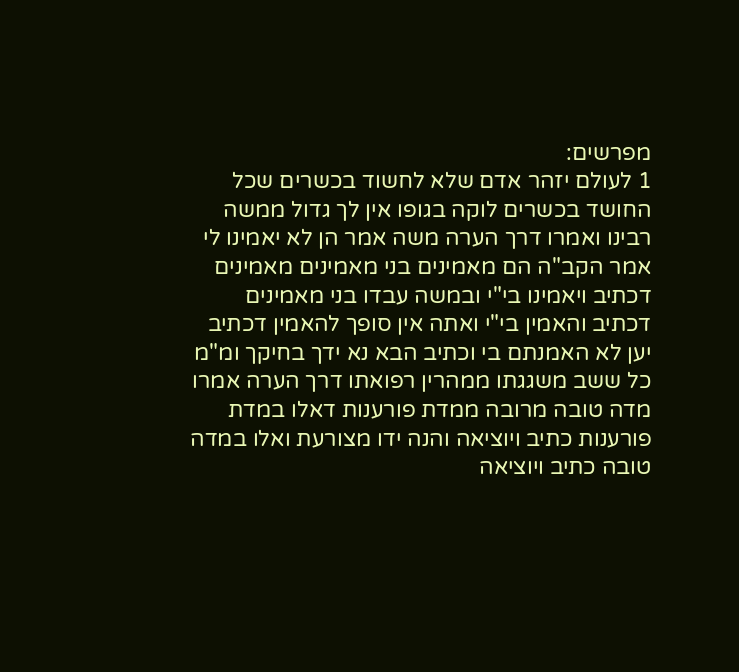מפרשים:
1 לעולם יזהר אדם שלא לחשוד בכשרים שכל החושד בכשרים לוקה בגופו אין לך גדול ממשה רבינו ואמרו דרך הערה משה אמר הן לא יאמינו לי אמר הקב"ה הם מאמינים בני מאמינים מאמינים דכתיב ויאמינו בי"י ובמשה עבדו בני מאמינים דכתיב והאמין בי"י ואתה אין סופך להאמין דכתיב יען לא האמנתם בי וכתיב הבא נא ידך בחיקך ומ"מ כל ששב משגגתו ממהרין רפואתו דרך הערה אמרו מדה טובה מרובה ממדת פורענות דאלו במדת פורענות כתיב ויוציאה והנה ידו מצורעת ואלו במדה טובה כתיב ויוציאה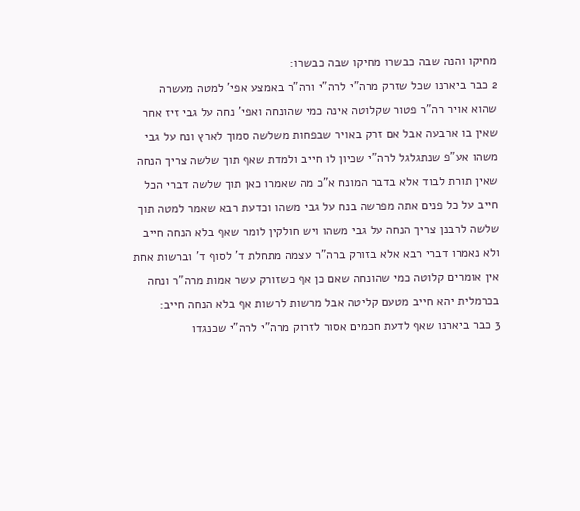מחיקו והנה שבה כבשרו מחיקו שבה כבשרו:
2 כבר ביארנו שכל שזרק מרה"י לרה"י ורה"ר באמצע אפי' למטה מעשרה שהוא אויר רה"ר פטור שקלוטה אינה כמי שהונחה ואפי' נחה על גבי זיז אחר שאין בו ארבעה אבל אם זרק באויר שבפחות משלשה סמוך לארץ ונח על גבי משהו אע"פ שנתגלגל לרה"י שכיון לו חייב ולמדת שאף תוך שלשה צריך הנחה שאין תורת לבוד אלא בדבר המונח א"כ מה שאמרו כאן תוך שלשה דברי הכל חייב על כל פנים אתה מפרשה בנח על גבי משהו וכדעת רבא שאמר למטה תוך שלשה לרבנן צריך הנחה על גבי משהו ויש חולקין לומר שאף בלא הנחה חייב ולא נאמרו דברי רבא אלא בזורק ברה"ר עצמה מתחלת ד' לסוף ד' וברשות אחת אין אומרים קלוטה כמי שהונחה שאם כן אף כשזורק עשר אמות מרה"ר ונחה בכרמלית יהא חייב מטעם קליטה אבל מרשות לרשות אף בלא הנחה חייב:
3 כבר ביארנו שאף לדעת חכמים אסור לזרוק מרה"י לרה"י שכנגדו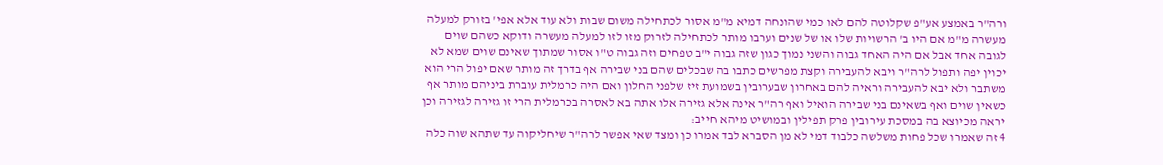ורה"ר באמצע אע"פ שקלוטה להם לאו כמי שהונחה דמיא מ"מ אסור לכתחילה משום שבות ולא עוד אלא אפי' בזורק למעלה מעשרה מ"מ אם היו ב' הרשויות שלו או של שנים וערבו מותר לכתחילה לזרוק מזו לזו למעלה מעשרה ודוקא כשהם שוים לגובה אחד אבל אם היה האחד גבוה והשני נמוך כגון שזה גבוה י"ב טפחים וזה גבוה ט"ו אסור שמתוך שאינם שוים שמא לא יכוין יפה ותפול לרה"ר ויבא להעבירה וקצת מפרשים כתבו בה שבכלים שהם בני שבירה אף בדרך זה מותר שאם יפול הרי הוא משתבר ולא יבא להעבירה וראיה להם באחרון שבערובין בשמועת זיז שלפני החלון ואם היה כרמלית עוברת ביניהם מותר אף כשאין שוים ואף בשאינם בני שבירה הואיל ואף רה"ר אינה אלא גזירה אלו אתה בא לאסרה בכרמלית הרי זו גזירה לגזירה וכן יראה מכיוצא בה במסכת עירובין פרק תפילין ובמושיט מיהא חייב:
4 זה שאמרו שכל פחות משלשה כלבוד דמי לא מן הסברא לבד אמרו כן ומצד שאי אפשר לרה"ר שיחליקוה עד שתהא שוה כלה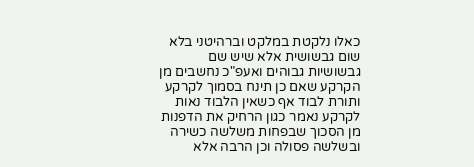כאלו נלקטת במלקט וברהיטני בלא שום גבשושית אלא שיש שם גבשושיות גבוהים ואעפ"כ נחשבים מן הקרקע שאם כן תינח בסמוך לקרקע ותורת לבוד אף כשאין הלבוד נאות לקרקע נאמר כגון הרחיק את הדפנות מן הסכוך שבפחות משלשה כשירה ובשלשה פסולה וכן הרבה אלא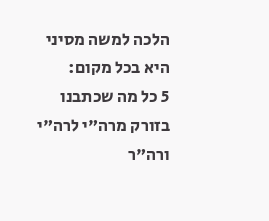הלכה למשה מסיני היא בכל מקום:
5 כל מה שכתבנו בזורק מרה"י לרה"י ורה"ר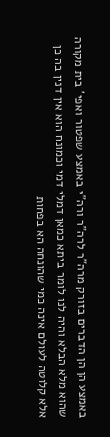באמצע הן הן הדברים בזורק מרה"ר לרה"ר ורה"י באמצע שפטור ואפי' בית מקורה שהוא מלא הבלא והיה לנו לומר ביתא כמאן דמלי דמי וכמונח הוא אין דנין בה כן אלא קלוטה לעולם אינה כמי שהונחה הא בפחות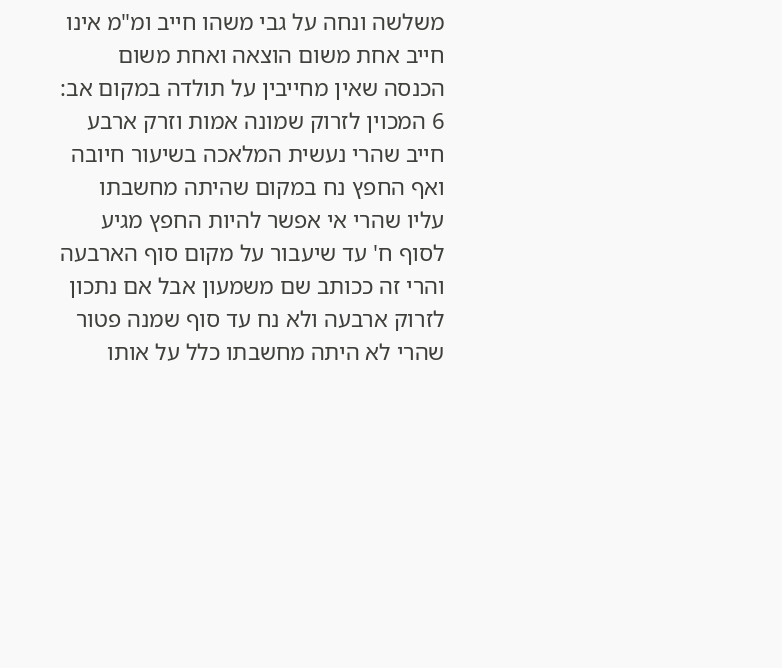משלשה ונחה על גבי משהו חייב ומ"מ אינו חייב אחת משום הוצאה ואחת משום הכנסה שאין מחייבין על תולדה במקום אב:
6 המכוין לזרוק שמונה אמות וזרק ארבע חייב שהרי נעשית המלאכה בשיעור חיובה ואף החפץ נח במקום שהיתה מחשבתו עליו שהרי אי אפשר להיות החפץ מגיע לסוף ח' עד שיעבור על מקום סוף הארבעה והרי זה ככותב שם משמעון אבל אם נתכון לזרוק ארבעה ולא נח עד סוף שמנה פטור שהרי לא היתה מחשבתו כלל על אותו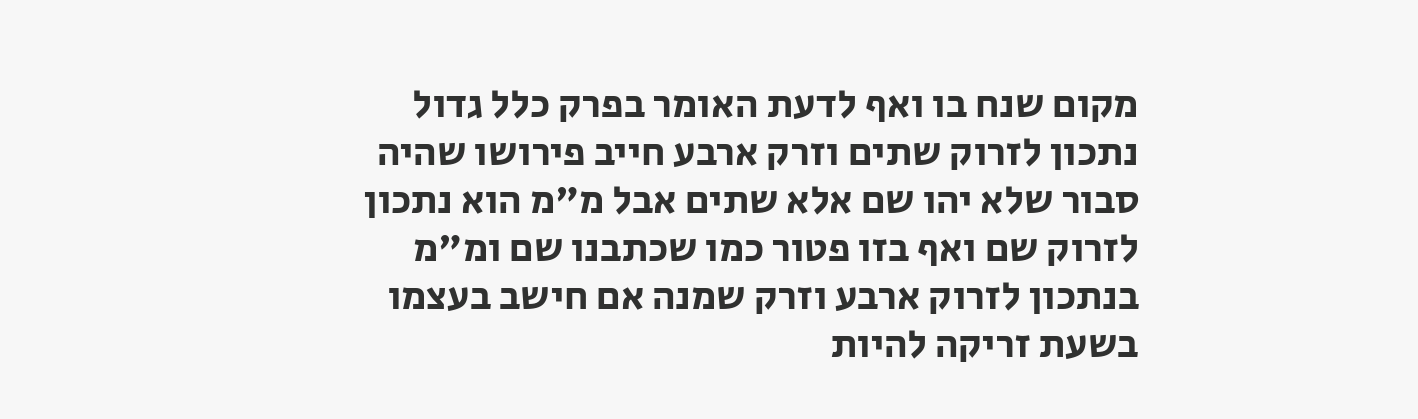מקום שנח בו ואף לדעת האומר בפרק כלל גדול נתכון לזרוק שתים וזרק ארבע חייב פירושו שהיה סבור שלא יהו שם אלא שתים אבל מ"מ הוא נתכון לזרוק שם ואף בזו פטור כמו שכתבנו שם ומ"מ בנתכון לזרוק ארבע וזרק שמנה אם חישב בעצמו בשעת זריקה להיות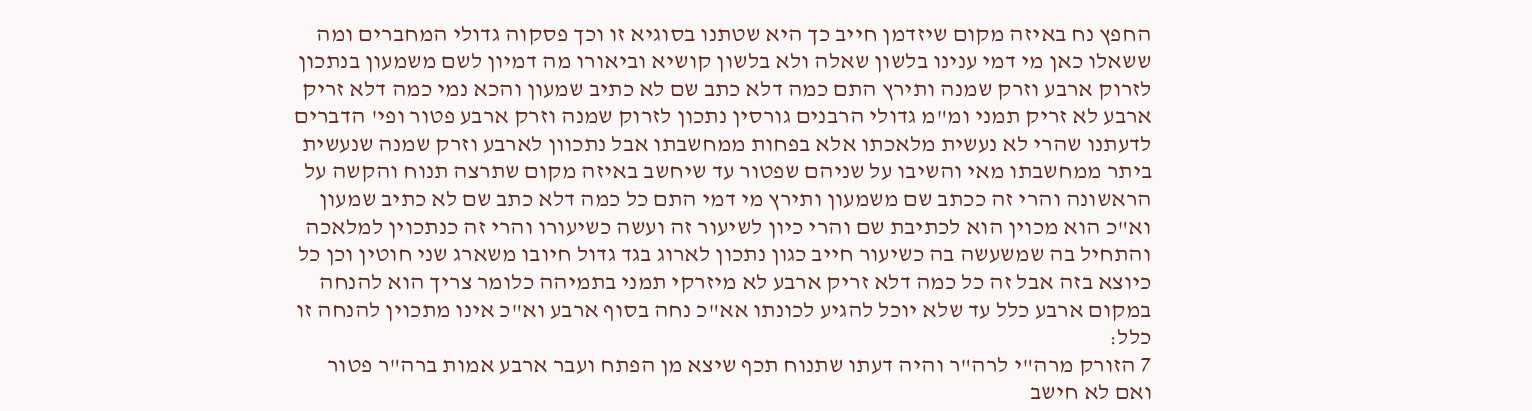החפץ נח באיזה מקום שיזדמן חייב כך היא שטתנו בסוגיא זו וכך פסקוה גדולי המחברים ומה ששאלו כאן מי דמי ענינו בלשון שאלה ולא בלשון קושיא וביאורו מה דמיון לשם משמעון בנתכון לזרוק ארבע וזרק שמנה ותירץ התם כמה דלא כתב שם לא כתיב שמעון והכא נמי כמה דלא זריק ארבע לא זריק תמני ומ"מ גדולי הרבנים גורסין נתכון לזרוק שמנה וזרק ארבע פטור ופי' הדברים לדעתנו שהרי לא נעשית מלאכתו אלא בפחות ממחשבתו אבל נתכוון לארבע וזרק שמנה שנעשית ביתר ממחשבתו מאי והשיבו על שניהם שפטור עד שיחשב באיזה מקום שתרצה תנוח והקשה על הראשונה והרי זה ככתב שם משמעון ותירץ מי דמי התם כל כמה דלא כתב שם לא כתיב שמעון וא"כ הוא מכוין הוא לכתיבת שם והרי כיון לשיעור זה ועשה כשיעורו והרי זה כנתכוין למלאכה והתחיל בה שמשעשה בה כשיעור חייב כגון נתכון לארוג בגד גדול חיובו משארג שני חוטין וכן כל כיוצא בזה אבל זה כל כמה דלא זריק ארבע לא מיזרקי תמני בתמיהה כלומר צריך הוא להנחה במקום ארבע כלל עד שלא יוכל להגיע לכונתו אא"כ נחה בסוף ארבע וא"כ אינו מתכוין להנחה זו כלל:
7 הזורק מרה"י לרה"ר והיה דעתו שתנוח תכף שיצא מן הפתח ועבר ארבע אמות ברה"ר פטור ואם לא חישב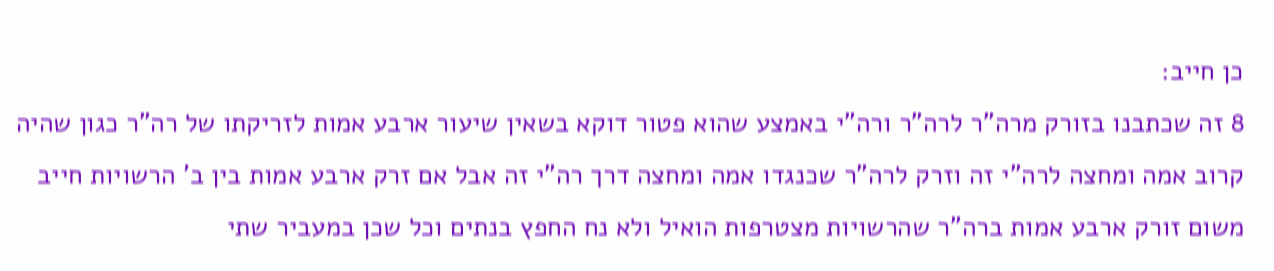כן חייב:
8 זה שכתבנו בזורק מרה"ר לרה"ר ורה"י באמצע שהוא פטור דוקא בשאין שיעור ארבע אמות לזריקתו של רה"ר כגון שהיה קרוב אמה ומחצה לרה"י זה וזרק לרה"ר שכנגדו אמה ומחצה דרך רה"י זה אבל אם זרק ארבע אמות בין ב' הרשויות חייב משום זורק ארבע אמות ברה"ר שהרשויות מצטרפות הואיל ולא נח החפץ בנתים וכל שכן במעביר שתי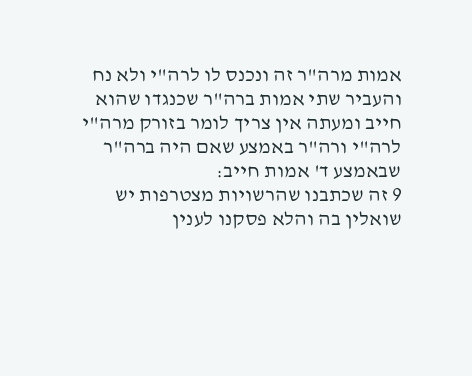אמות מרה"ר זה ונכנס לו לרה"י ולא נח והעביר שתי אמות ברה"ר שכנגדו שהוא חייב ומעתה אין צריך לומר בזורק מרה"י לרה"י ורה"ר באמצע שאם היה ברה"ר שבאמצע ד' אמות חייב:
9 זה שכתבנו שהרשויות מצטרפות יש שואלין בה והלא פסקנו לענין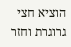הוציא חצי גרוגרת וחזר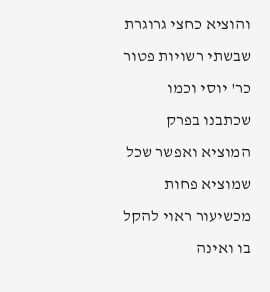והוציא כחצי גרוגרת שבשתי רשויות פטור כר' יוסי וכמו שכתבנו בפרק המוציא ואפשר שכל שמוציא פחות מכשיעור ראוי להקל בו ואינה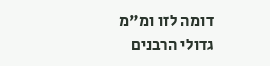דומה לזו ומ"מ גדולי הרבנים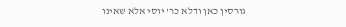גורסין כאן ודלא כר' יוסי אלא שאינו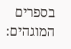בספרים המוגהים: